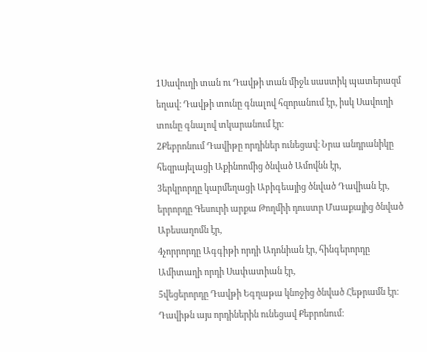1Սավուղի տան ու Դավթի տան միջև սաստիկ պատերազմ եղավ։ Դավթի տունը գնալով հզորանում էր, իսկ Սավուղի տունը գնալով տկարանում էր։
2Քեբրոնում Դավիթը որդիներ ունեցավ։ Նրա անդրանիկը հեզրայելացի Աքինոոմից ծնված Ամովնն էր,
3երկրորդը կարմեղացի Աբիգեայից ծնված Դավիան էր, երրորդը Գեսուրի արքա Թողմիի դուստր Մաաքայից ծնված Աբեսաղոմն էր,
4չորրորդը Ագգիթի որդի Ադոնիան էր, հինգերորդը Ամիտաղի որդի Սափատիան էր,
5վեցերորդը Դավթի Եգղաթա կնոջից ծնված Հեթրամն էր։ Դավիթն այս որդիներին ունեցավ Քեբրոնում։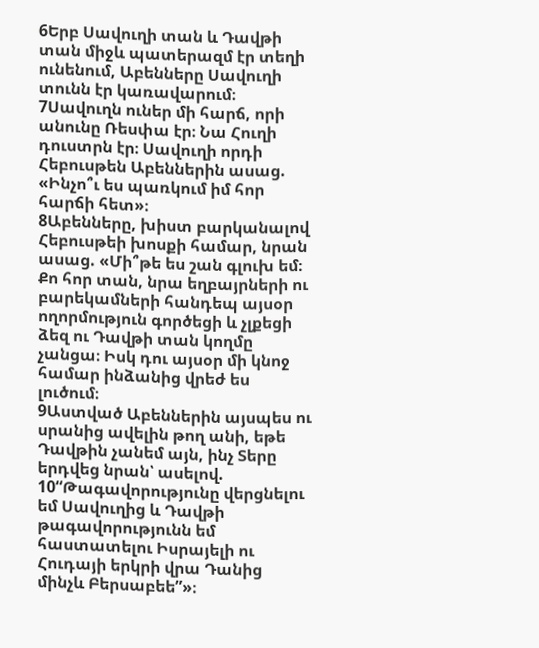6Երբ Սավուղի տան և Դավթի տան միջև պատերազմ էր տեղի ունենում, Աբենները Սավուղի տունն էր կառավարում։
7Սավուղն ուներ մի հարճ, որի անունը Ռեսփա էր։ Նա Հուղի դուստրն էր։ Սավուղի որդի Հեբուսթեն Աբեններին ասաց. «Ինչո՞ւ ես պառկում իմ հոր հարճի հետ»։
8Աբենները, խիստ բարկանալով Հեբուսթեի խոսքի համար, նրան ասաց. «Մի՞թե ես շան գլուխ եմ։ Քո հոր տան, նրա եղբայրների ու բարեկամների հանդեպ այսօր ողորմություն գործեցի և չլքեցի ձեզ ու Դավթի տան կողմը չանցա։ Իսկ դու այսօր մի կնոջ համար ինձանից վրեժ ես լուծում։
9Աստված Աբեններին այսպես ու սրանից ավելին թող անի, եթե Դավթին չանեմ այն, ինչ Տերը երդվեց նրան՝ ասելով.
10“Թագավորությունը վերցնելու եմ Սավուղից և Դավթի թագավորությունն եմ հաստատելու Իսրայելի ու Հուդայի երկրի վրա Դանից մինչև Բերսաբեե”»։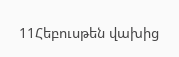11Հեբուսթեն վախից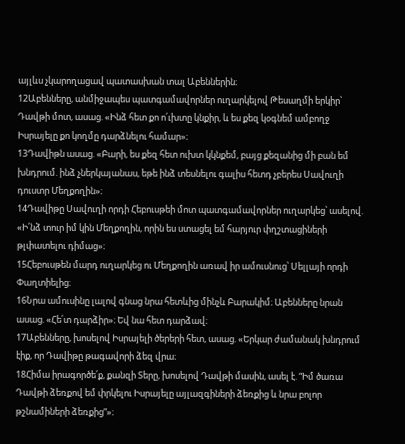այլևս չկարողացավ պատասխան տալ Աբեններին։
12Աբենները, անմիջապես պատգամավորներ ուղարկելով Թեսաղմի երկիր՝ Դավթի մոտ, ասաց. «Ինձ հետ քո ո՛ւխտը կնքիր, և ես քեզ կօգնեմ ամբողջ Իսրայելը քո կողմը դարձնելու համար»։
13Դավիթն ասաց. «Բարի, ես քեզ հետ ուխտ կկնքեմ, բայց քեզանից մի բան եմ խնդրում. ինձ չներկայանաս, եթե ինձ տեսնելու գալիս հետդ չբերես Սավուղի դուստր Մեղքողին»։
14Դավիթը Սավուղի որդի Հեբուսթեի մոտ պատգամավորներ ուղարկեց՝ ասելով. «Ի՛նձ տուր իմ կին Մեղքողին, որին ես ստացել եմ հարյուր փղշտացիների թլփատելու դիմաց»։
15Հեբուսթեն մարդ ուղարկեց ու Մեղքողին առավ իր ամուսնուց՝ Սելլայի որդի Փաղտիելից։
16Նրա ամուսինը լալով գնաց նրա հետևից մինչև Բարակիմ։ Աբենները նրան ասաց. «Հե՛տ դարձիր»։ Եվ նա հետ դարձավ։
17Աբենները, խոսելով Իսրայելի ծերերի հետ, ասաց. «Երկար ժամանակ խնդրում էիք, որ Դավիթը թագավորի ձեզ վրա։
18Հիմա իրագործե՛ք, քանզի Տերը, խոսելով Դավթի մասին, ասել է. “Իմ ծառա Դավթի ձեռքով եմ փրկելու Իսրայելը այլազգիների ձեռքից և նրա բոլոր թշնամիների ձեռքից”»։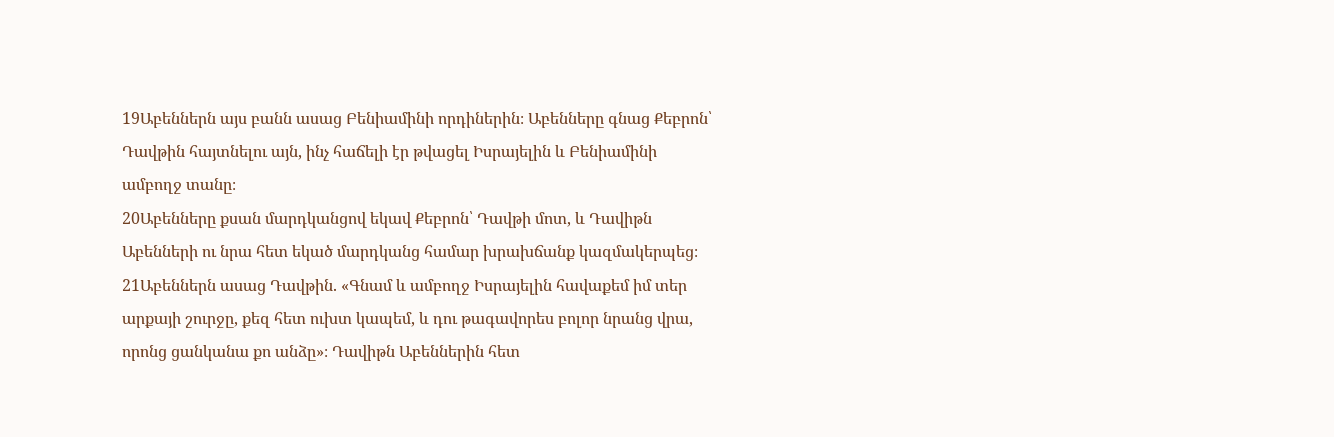19Աբեններն այս բանն ասաց Բենիամինի որդիներին։ Աբենները գնաց Քեբրոն՝ Դավթին հայտնելու այն, ինչ հաճելի էր թվացել Իսրայելին և Բենիամինի ամբողջ տանը։
20Աբենները քսան մարդկանցով եկավ Քեբրոն՝ Դավթի մոտ, և Դավիթն Աբենների ու նրա հետ եկած մարդկանց համար խրախճանք կազմակերպեց։
21Աբեններն ասաց Դավթին. «Գնամ և ամբողջ Իսրայելին հավաքեմ իմ տեր արքայի շուրջը, քեզ հետ ուխտ կապեմ, և դու թագավորես բոլոր նրանց վրա, որոնց ցանկանա քո անձը»։ Դավիթն Աբեններին հետ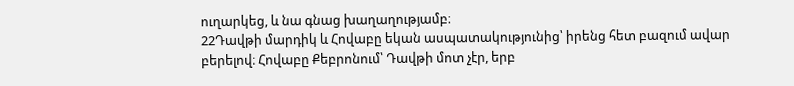ուղարկեց, և նա գնաց խաղաղությամբ։
22Դավթի մարդիկ և Հովաբը եկան ասպատակությունից՝ իրենց հետ բազում ավար բերելով։ Հովաբը Քեբրոնում՝ Դավթի մոտ չէր, երբ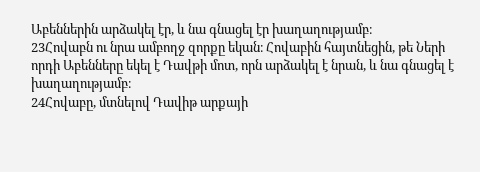Աբեններին արձակել էր, և նա գնացել էր խաղաղությամբ։
23Հովաբն ու նրա ամբողջ զորքը եկան։ Հովաբին հայտնեցին, թե Ների որդի Աբենները եկել է Դավթի մոտ, որն արձակել է նրան, և նա գնացել է խաղաղությամբ։
24Հովաբը, մտնելով Դավիթ արքայի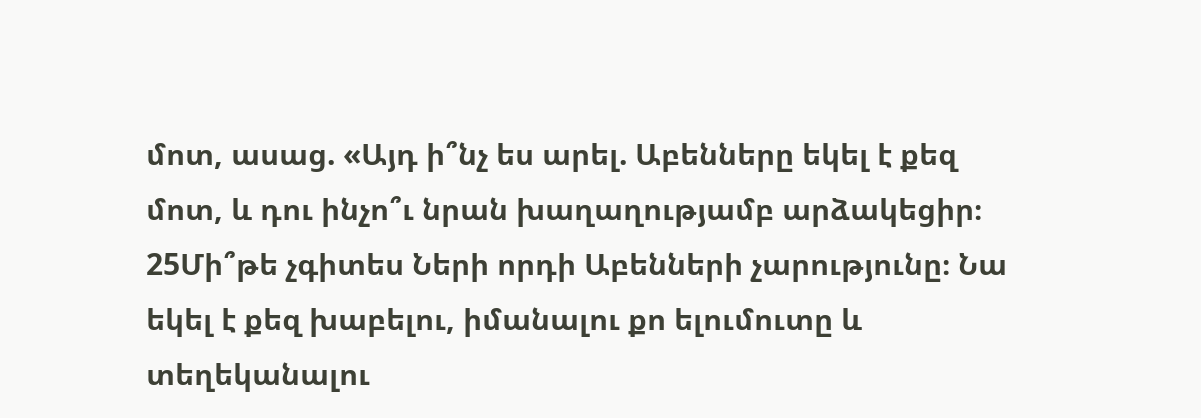մոտ, ասաց. «Այդ ի՞նչ ես արել. Աբենները եկել է քեզ մոտ, և դու ինչո՞ւ նրան խաղաղությամբ արձակեցիր։
25Մի՞թե չգիտես Ների որդի Աբենների չարությունը։ Նա եկել է քեզ խաբելու, իմանալու քո ելումուտը և տեղեկանալու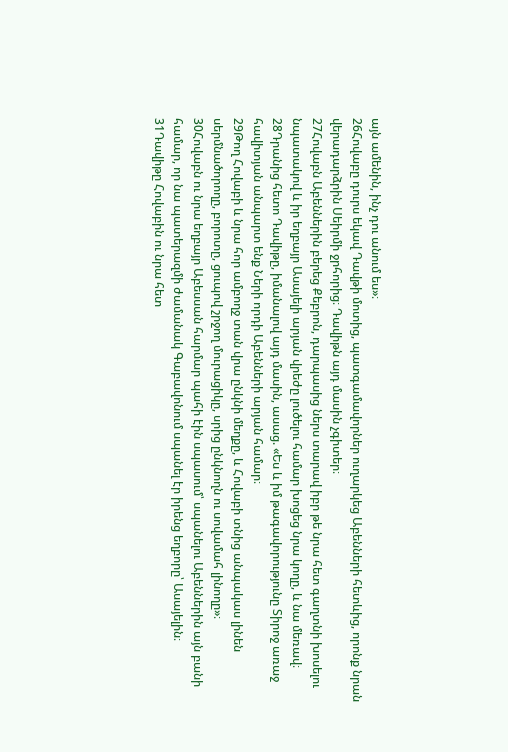այն ամենին, ինչ դու անում ես»։
26Հովաբը դուրս եկավ Դավթի մոտից, պատգամավորներ ուղարկեց Աբենների հետևից, որոնք նրան վերադարձրին Սեիրմի ջրհորից։ Դավիթն այդ մասին չգիտեր։
27Հովաբն Աբեններին բերեց Քեբրոն, դարպասից ներս տարավ իբր թե նրա հետ գաղտնի խոսելու նպատակով և իր եղբայր Ասայելի արյան վրեժը լուծելու համար խոցեց նրա կողը, և նա մեռավ։
28Դրանից հետո Դավիթը, իմանալով այդ մասին, ասաց. «Ես և իմ թագավորությունը Տիրոջ առաջ հավիտյան անպարտ ենք Ների որդի Աբենների արյան համար։
29Թող Հովաբի և նրա հոր ամբողջ տան վրա ընկնի մեղքը, և Հովաբի տնից անպակաս լինեն սերմնածորողը, բորոտը, ցուպով շրջող մուրացիկը, սրից ընկնողն ու սովամահ լինողը»։
30Հովաբն ու նրա եղբայր Աբեսսան հարմար պահի էին սպասում՝ սպանելու Աբեններին այն բանի համար, որ նա պատերազմի ժամանակ Գաբավոնում սպանել էր իրենց եղբորը՝ Ասայելին։
31Դավիթը Հովաբին ու նրա հետ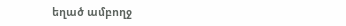եղած ամբողջ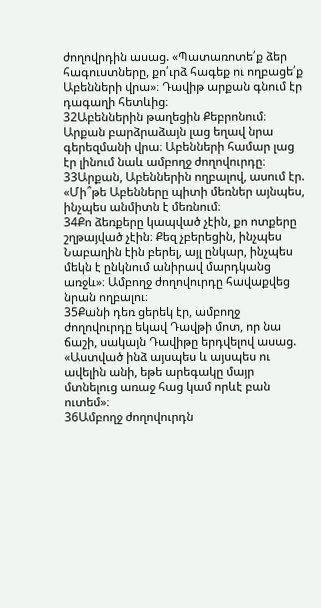ժողովրդին ասաց. «Պատառոտե՛ք ձեր հագուստները, քո՛ւրձ հագեք ու ողբացե՛ք Աբենների վրա»։ Դավիթ արքան գնում էր դագաղի հետևից։
32Աբեններին թաղեցին Քեբրոնում։ Արքան բարձրաձայն լաց եղավ նրա գերեզմանի վրա։ Աբենների համար լաց էր լինում նաև ամբողջ ժողովուրդը։
33Արքան, Աբեններին ողբալով, ասում էր. «Մի՞թե Աբենները պիտի մեռներ այնպես, ինչպես անմիտն է մեռնում։
34Քո ձեռքերը կապված չէին, քո ոտքերը շղթայված չէին։ Քեզ չբերեցին, ինչպես Նաբաղին էին բերել, այլ ընկար, ինչպես մեկն է ընկնում անիրավ մարդկանց առջև»։ Ամբողջ ժողովուրդը հավաքվեց նրան ողբալու։
35Քանի դեռ ցերեկ էր, ամբողջ ժողովուրդը եկավ Դավթի մոտ, որ նա ճաշի, սակայն Դավիթը երդվելով ասաց. «Աստված ինձ այսպես և այսպես ու ավելին անի, եթե արեգակը մայր մտնելուց առաջ հաց կամ որևէ բան ուտեմ»։
36Ամբողջ ժողովուրդն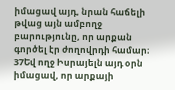իմացավ այդ, նրան հաճելի թվաց այն ամբողջ բարությունը, որ արքան գործել էր ժողովրդի համար։
37Եվ ողջ Իսրայելն այդ օրն իմացավ, որ արքայի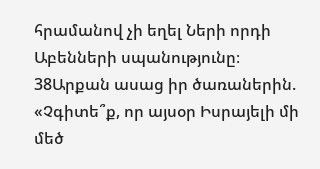հրամանով չի եղել Ների որդի Աբենների սպանությունը։
38Արքան ասաց իր ծառաներին. «Չգիտե՞ք, որ այսօր Իսրայելի մի մեծ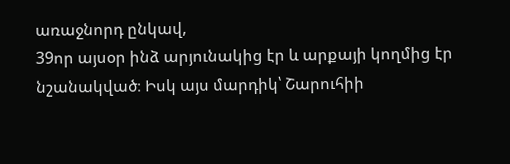առաջնորդ ընկավ,
39որ այսօր ինձ արյունակից էր և արքայի կողմից էր նշանակված։ Իսկ այս մարդիկ՝ Շարուհիի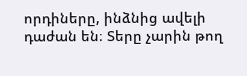որդիները, ինձնից ավելի դաժան են։ Տերը չարին թող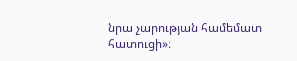նրա չարության համեմատ հատուցի»։